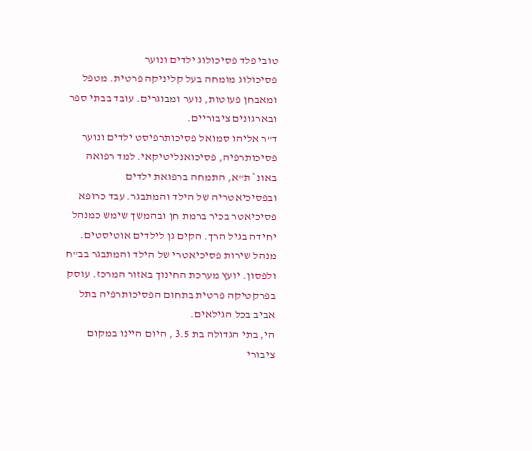טובי פלד פסיכולוג ילדים ונוער
פסיכולוג מומחה בעל קליניקה פרטית. מטפל ומאבחן פעוטות, נוער ומבוגרים. עובד בבתי ספר ובארגונים ציבוריים.
ד"ר אליהו סמואל פסיכותרפיסט ילדים ונוער
פסיכותרפיה, פסיכואנליטיקאי. למד רפואה באונ` ת"א, התמחה ברפואת ילדים ובפסיכיאטריה של הילד והמתבגר. עבד כרופא פסיכיאטר בכיר ברמת חן ובהמשך שימש כמנהל יחידה בגיל הרך. הקים גן לילדים אוטיסטים. מנהל שירות פסיכיאטרי של הילד והמתבגר בב"ח ולפסון. יועץ מערכת החינוך באזור המרכז. עוסק בפרקטיקה פרטית בתחום הפסיכותרפיה בתל אביב בכל הגילאים.
הי, בתי הגדולה בת 3.5 , היום היינו במקום ציבורי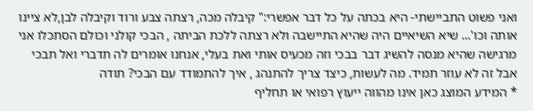ואני פשוט התביישתי- היא בכתה על כל דבר אפשרי:" קיבלה מכה, רצתה צבע ורוד וקיבלה לבן,לא ציינו אותה וכו'... שיא השיאיים היה שהיא התיישבה ולא רצתה ללכת הביתה , הבכי קולני וכולם הסתכלו אני מרגישה שהיא מנסה להשיג דבר בבכי וזה מכעיס אותי ואת בעלי, אנחנו אומרים לה תדברי ואל תבכי אבל זה לא עוזר תמיד. מה לעשות, כיצד צריך להתנהג , איך להתמודד עם הבכי? תודה
* המידע המוצג כאן אינו מהווה ייעוץ רפואי או תחליף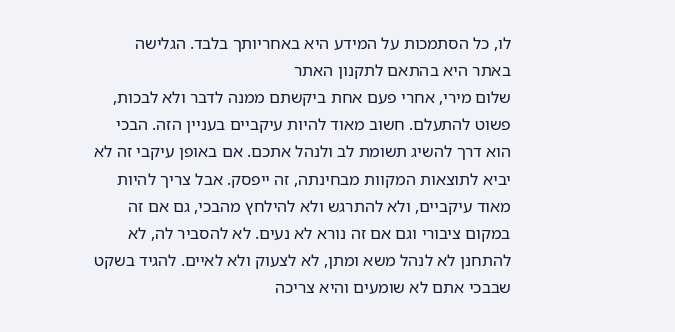לו, כל הסתמכות על המידע היא באחריותך בלבד. הגלישה באתר היא בהתאם לתקנון האתר
שלום מירי, אחרי פעם אחת ביקשתם ממנה לדבר ולא לבכות, פשוט להתעלם. חשוב מאוד להיות עיקביים בעניין הזה. הבכי הוא דרך להשיג תשומת לב ולנהל אתכם. אם באופן עיקבי זה לא יביא לתוצאות המקוות מבחינתה, זה ייפסק. אבל צריך להיות מאוד עיקביים, ולא להתרגש ולא להילחץ מהבכי, גם אם זה במקום ציבורי וגם אם זה נורא לא נעים. לא להסביר לה, לא להתחנן לא לנהל משא ומתן, לא לצעוק ולא לאיים. להגיד בשקט שבבכי אתם לא שומעים והיא צריכה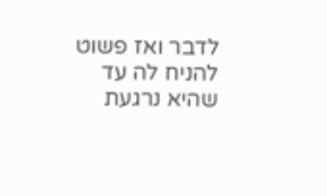לדבר ואז פשוט להניח לה עד שהיא נרגעת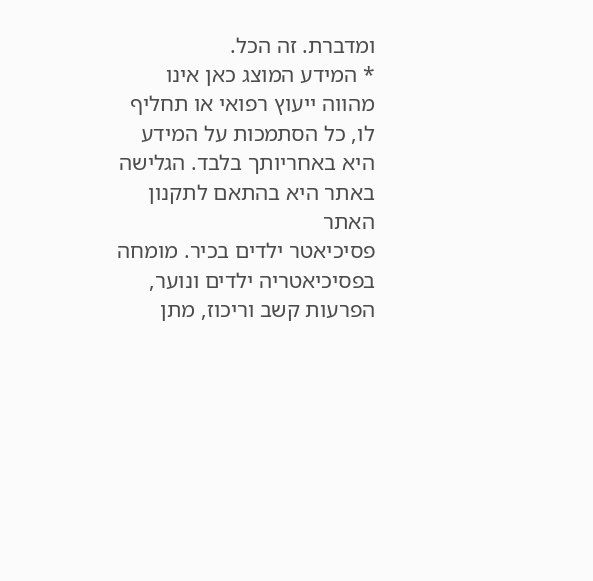ומדברת. זה הכל.
* המידע המוצג כאן אינו מהווה ייעוץ רפואי או תחליף לו, כל הסתמכות על המידע היא באחריותך בלבד. הגלישה באתר היא בהתאם לתקנון האתר
פסיכיאטר ילדים בכיר. מומחה בפסיכיאטריה ילדים ונוער, הפרעות קשב וריכוז, מתן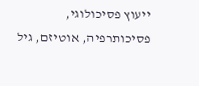ייעוץ פסיכולוגי, פסיכותרפיה, אוטיזם, גיל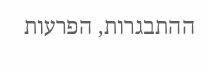ההתבגרות, הפרעות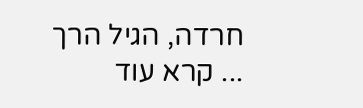חרדה, הגיל הרך
... קרא עוד